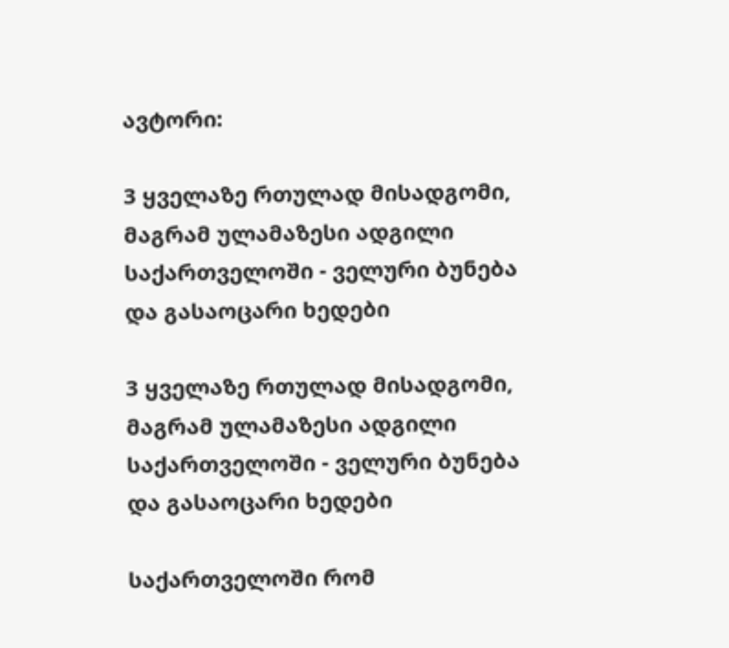ავტორი:

3 ყველაზე რთულად მისადგომი, მაგრამ ულამაზესი ადგილი საქართველოში - ველური ბუნება და გასაოცარი ხედები

3 ყველაზე რთულად მისადგომი, მაგრამ ულამაზესი ადგილი საქართველოში - ველური ბუნება და გასაოცარი ხედები

საქართველოში რომ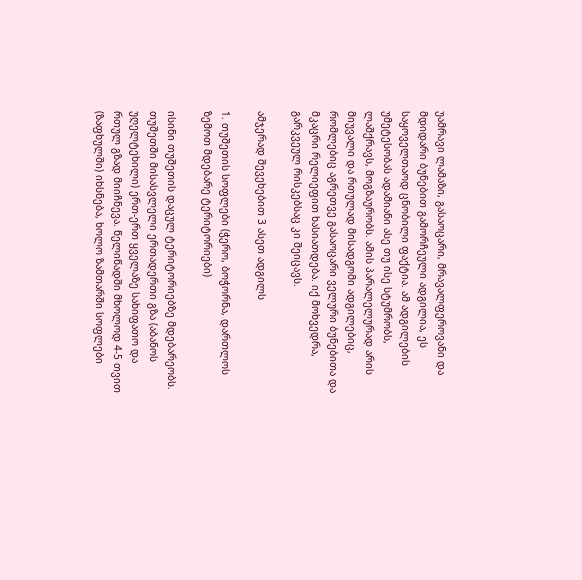უამრავი ლამაზი, გასაოცარი, მრავალფეროვანი და მდიდარი ბუნებით გამორჩეული ადგილია, ეს საყოველთაოდ ცნობილი ფაქტია. ამ ადგილების უმეტესობას ადამიანი ასე თუ ისე სტუმრობს, ლაშქრავს, მოგზაურობს. ამის პარალელურად არის მიუვალი და რთულად მისადგომი ადგილებიც, რომლებიც აგრეთვე გასაოცარი ველური ბუნებითა და მკაცრი რელიეფით ხასიათდება. იქ მოხვედრა, გარკვეულ რისკებსაც კი შეიცავს.

ამჯერად შევეხებით 3 ასეთ ადგილს

1. თუშეთის სოფლები (ჭერო, ბოჭორნა, დართლოს ზემოთ მდებარე ტერიტორიები)

ისინი თუშეთის დაცულ ტერიტორიებზე მდებარეობს. თუშეთში მისასვლელი ერთადერთი გზა (აბანოს უღელტეხილი) ერთ-ერთ ყველაზე სახიფათო და რთულ გზად მიიჩნევა. წელიწადში მხოლოდ 4-5 თვით (ზაფხულში) იხსნება, ხოლო ზამთარში სოფლები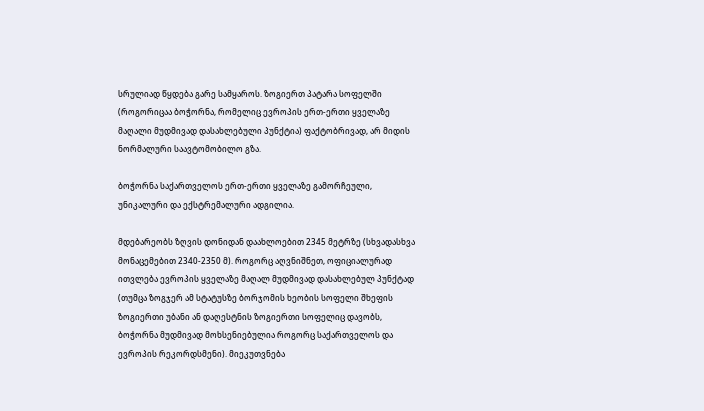სრულიად წყდება გარე სამყაროს. ზოგიერთ პატარა სოფელში (როგორიცაა ბოჭორნა, რომელიც ევროპის ერთ-ერთი ყველაზე მაღალი მუდმივად დასახლებული პუნქტია) ფაქტობრივად, არ მიდის ნორმალური საავტომობილო გზა.

ბოჭორნა საქართველოს ერთ-ერთი ყველაზე გამორჩეული, უნიკალური და ექსტრემალური ადგილია.

მდებარეობს ზღვის დონიდან დაახლოებით 2345 მეტრზე (სხვადასხვა მონაცემებით 2340-2350 მ). როგორც აღვნიშნეთ, ოფიციალურად ითვლება ევროპის ყველაზე მაღალ მუდმივად დასახლებულ პუნქტად (თუმცა ზოგჯერ ამ სტატუსზე ბორჯომის ხეობის სოფელი შხეფის ზოგიერთი უბანი ან დაღესტნის ზოგიერთი სოფელიც დავობს, ბოჭორნა მუდმივად მოხსენიებულია როგორც საქართველოს და ევროპის რეკორდსმენი). მიეკუთვნება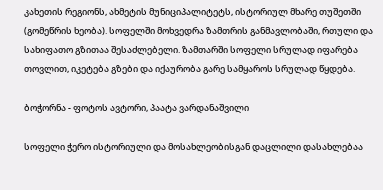კახეთის რეგიონს, ახმეტის მუნიციპალიტეტს, ისტორიულ მხარე თუშეთში (გომეწრის ხეობა). სოფელში მოხვედრა ზამთრის განმავლობაში, რთული და სახიფათო გზითაა შესაძლებელი. ზამთარში სოფელი სრულად იფარება თოვლით, იკეტება გზები და იქაურობა გარე სამყაროს სრულად წყდება.

ბოჭორნა - ფოტოს ავტორი, პაატა ვარდანაშვილი

სოფელი ჭერო ისტორიული და მოსახლეობისგან დაცლილი დასახლებაა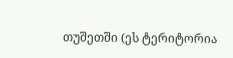თუშეთში (ეს ტერიტორია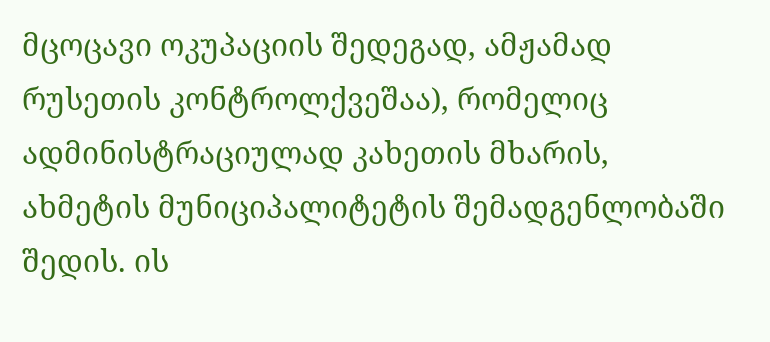მცოცავი ოკუპაციის შედეგად, ამჟამად რუსეთის კონტროლქვეშაა), რომელიც ადმინისტრაციულად კახეთის მხარის, ახმეტის მუნიციპალიტეტის შემადგენლობაში შედის. ის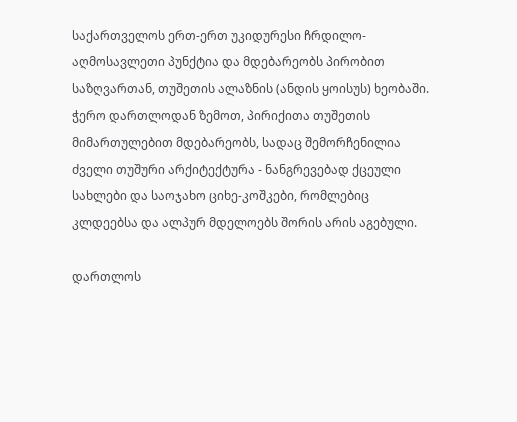საქართველოს ერთ-ერთ უკიდურესი ჩრდილო-აღმოსავლეთი პუნქტია და მდებარეობს პირობით საზღვართან, თუშეთის ალაზნის (ანდის ყოისუს) ხეობაში. ჭერო დართლოდან ზემოთ, პირიქითა თუშეთის მიმართულებით მდებარეობს, სადაც შემორჩენილია ძველი თუშური არქიტექტურა - ნანგრევებად ქცეული სახლები და საოჯახო ციხე-კოშკები, რომლებიც კლდეებსა და ალპურ მდელოებს შორის არის აგებული.

დართლოს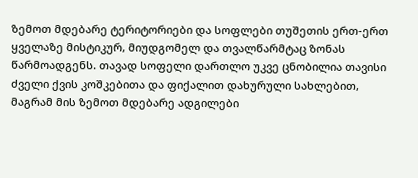ზემოთ მდებარე ტერიტორიები და სოფლები თუშეთის ერთ-ერთ ყველაზე მისტიკურ, მიუდგომელ და თვალწარმტაც ზონას წარმოადგენს. თავად სოფელი დართლო უკვე ცნობილია თავისი ძველი ქვის კოშკებითა და ფიქალით დახურული სახლებით, მაგრამ მის ზემოთ მდებარე ადგილები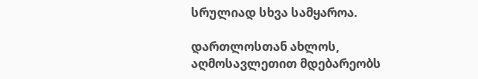სრულიად სხვა სამყაროა.

დართლოსთან ახლოს, აღმოსავლეთით მდებარეობს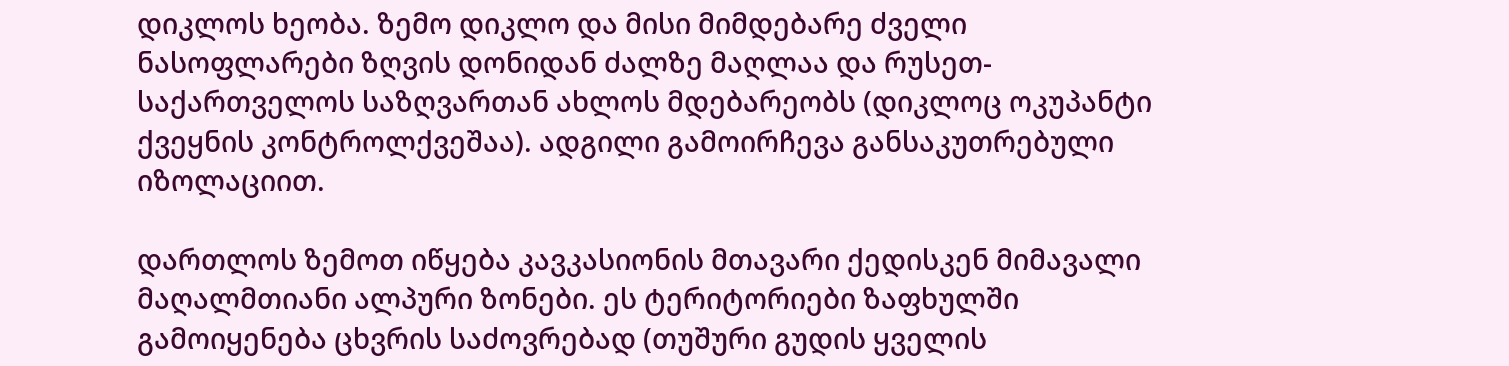დიკლოს ხეობა. ზემო დიკლო და მისი მიმდებარე ძველი ნასოფლარები ზღვის დონიდან ძალზე მაღლაა და რუსეთ-საქართველოს საზღვართან ახლოს მდებარეობს (დიკლოც ოკუპანტი ქვეყნის კონტროლქვეშაა). ადგილი გამოირჩევა განსაკუთრებული იზოლაციით.

დართლოს ზემოთ იწყება კავკასიონის მთავარი ქედისკენ მიმავალი მაღალმთიანი ალპური ზონები. ეს ტერიტორიები ზაფხულში გამოიყენება ცხვრის საძოვრებად (თუშური გუდის ყველის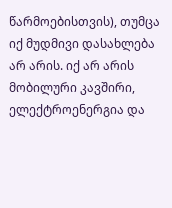წარმოებისთვის), თუმცა იქ მუდმივი დასახლება არ არის. იქ არ არის მობილური კავშირი, ელექტროენერგია და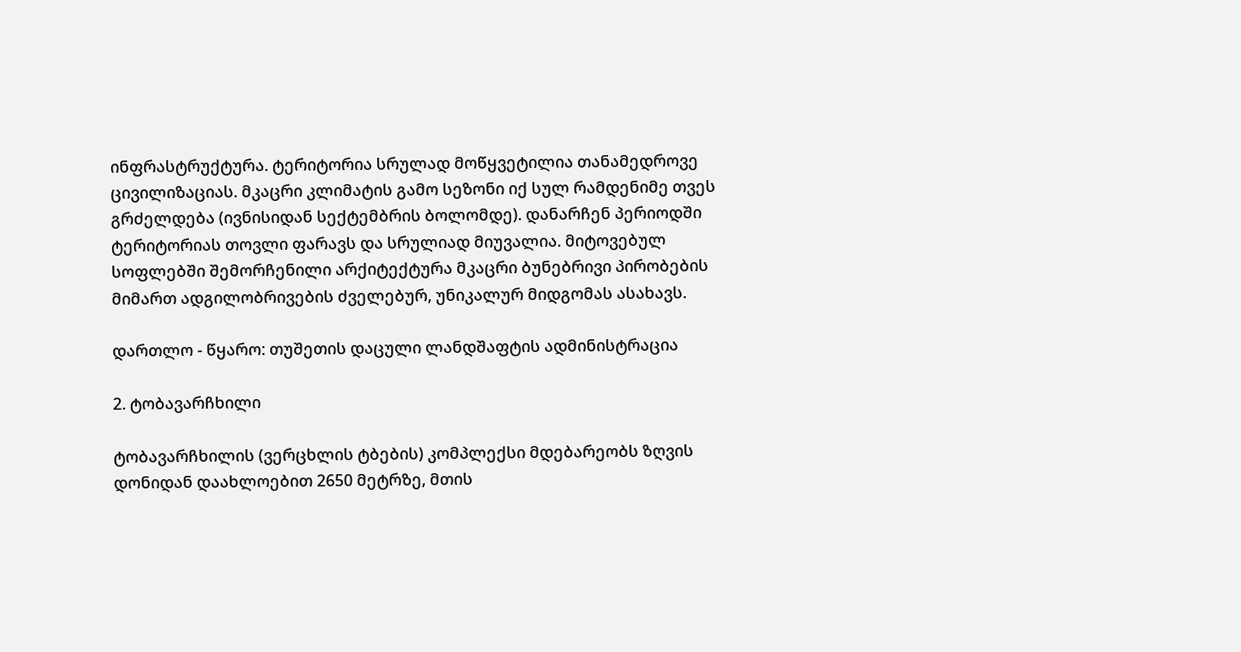ინფრასტრუქტურა. ტერიტორია სრულად მოწყვეტილია თანამედროვე ცივილიზაციას. მკაცრი კლიმატის გამო სეზონი იქ სულ რამდენიმე თვეს გრძელდება (ივნისიდან სექტემბრის ბოლომდე). დანარჩენ პერიოდში ტერიტორიას თოვლი ფარავს და სრულიად მიუვალია. მიტოვებულ სოფლებში შემორჩენილი არქიტექტურა მკაცრი ბუნებრივი პირობების მიმართ ადგილობრივების ძველებურ, უნიკალურ მიდგომას ასახავს.

დართლო - წყარო: თუშეთის დაცული ლანდშაფტის ადმინისტრაცია

2. ტობავარჩხილი

ტობავარჩხილის (ვერცხლის ტბების) კომპლექსი მდებარეობს ზღვის დონიდან დაახლოებით 2650 მეტრზე, მთის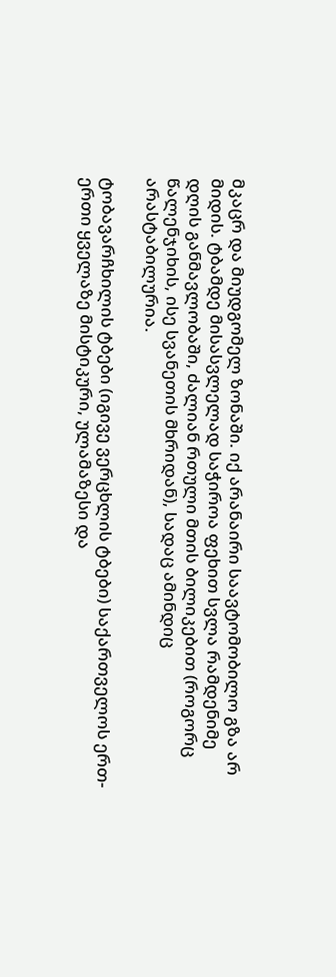მკაცრ და მიუდგომელ ზონაში. იქ არანაირი საავტომობილო გზა არ მიდის. ტბამდე მისასვლელად საჭიროა ფეხით სვლა რამდენიმე დღის განმავლობაში, ძალიან რთული მთის ბილიკებით (როგორც წალენჯიხის, ისე სვანეთის მხრიდან), სადაც ამინდიც არასტაბილურია.

ტობავარჩხილის ტბები (იგივე ვერცხლის ტბები) საქართველოს ერთ-ერთი ყველაზე მისტიკური, ულამაზესი და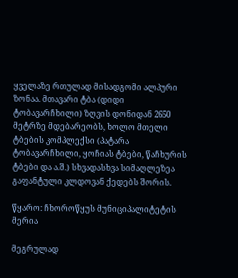ყველაზე რთულად მისადგომი ალპური ზონაა. მთავარი ტბა (დიდი ტობავარჩხილი) ზღვის დონიდან 2650 მეტრზე მდებარეობს, ხოლო მთელი ტბების კომპლექსი (პატარა ტობავარჩხილი, ყოჩიას ტბები, წაჩხურის ტბები და ა.შ.) სხვადასხვა სიმაღლეზეა გაფანტული კლდოვან ქედებს შორის.

წყარო: ჩხოროწყუს მუნიციპალიტეტის მერია

მეგრულად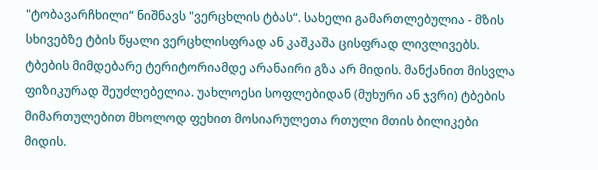"ტობავარჩხილი“ ნიშნავს "ვერცხლის ტბას“. სახელი გამართლებულია - მზის სხივებზე ტბის წყალი ვერცხლისფრად ან კაშკაშა ცისფრად ლივლივებს. ტბების მიმდებარე ტერიტორიამდე არანაირი გზა არ მიდის. მანქანით მისვლა ფიზიკურად შეუძლებელია. უახლოესი სოფლებიდან (მუხური ან ჯვრი) ტბების მიმართულებით მხოლოდ ფეხით მოსიარულეთა რთული მთის ბილიკები მიდის.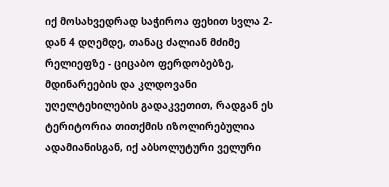იქ მოსახვედრად საჭიროა ფეხით სვლა 2-დან 4 დღემდე, თანაც ძალიან მძიმე რელიეფზე - ციცაბო ფერდობებზე, მდინარეების და კლდოვანი უღელტეხილების გადაკვეთით, რადგან ეს ტერიტორია თითქმის იზოლირებულია ადამიანისგან, იქ აბსოლუტური ველური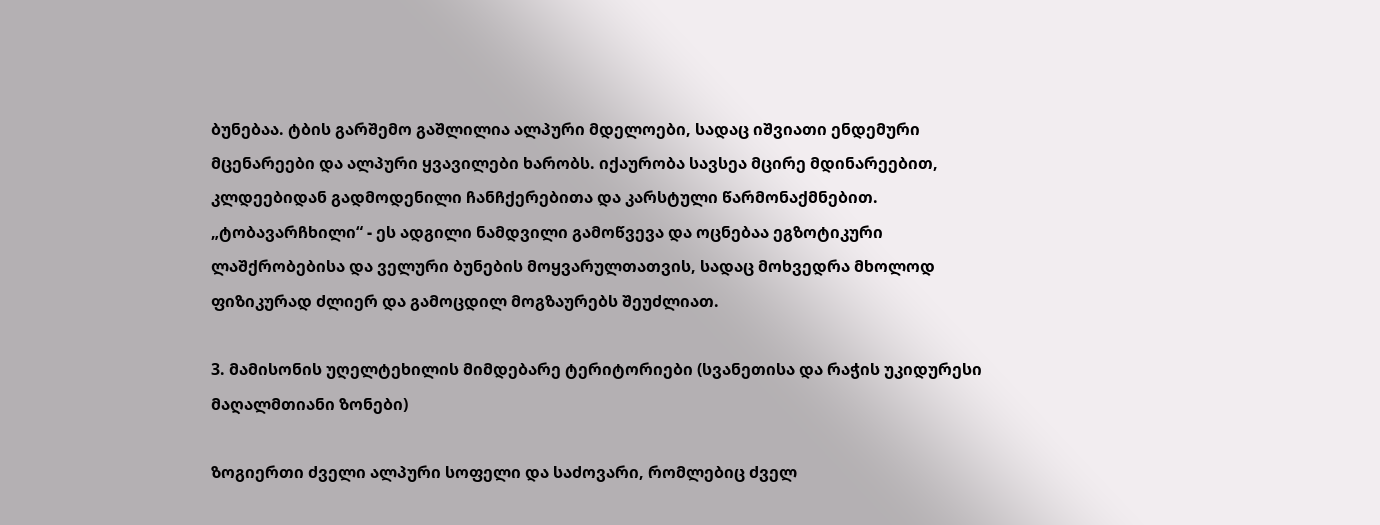ბუნებაა. ტბის გარშემო გაშლილია ალპური მდელოები, სადაც იშვიათი ენდემური მცენარეები და ალპური ყვავილები ხარობს. იქაურობა სავსეა მცირე მდინარეებით, კლდეებიდან გადმოდენილი ჩანჩქერებითა და კარსტული წარმონაქმნებით. „ტობავარჩხილი“ - ეს ადგილი ნამდვილი გამოწვევა და ოცნებაა ეგზოტიკური ლაშქრობებისა და ველური ბუნების მოყვარულთათვის, სადაც მოხვედრა მხოლოდ ფიზიკურად ძლიერ და გამოცდილ მოგზაურებს შეუძლიათ.

3. მამისონის უღელტეხილის მიმდებარე ტერიტორიები (სვანეთისა და რაჭის უკიდურესი მაღალმთიანი ზონები)

ზოგიერთი ძველი ალპური სოფელი და საძოვარი, რომლებიც ძველ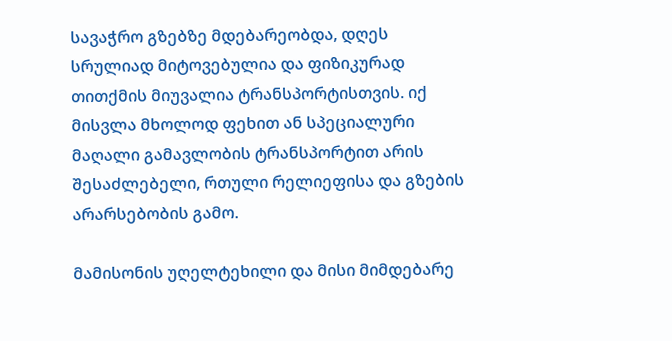სავაჭრო გზებზე მდებარეობდა, დღეს სრულიად მიტოვებულია და ფიზიკურად თითქმის მიუვალია ტრანსპორტისთვის. იქ მისვლა მხოლოდ ფეხით ან სპეციალური მაღალი გამავლობის ტრანსპორტით არის შესაძლებელი, რთული რელიეფისა და გზების არარსებობის გამო.

მამისონის უღელტეხილი და მისი მიმდებარე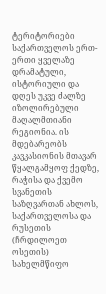ტერიტორიები საქართველოს ერთ-ერთი ყველაზე დრამატული, ისტორიული და დღეს უკვე ძალზე იზოლირებული მაღალმთიანი რეგიონია. ის მდებარეობს კავკასიონის მთავარ წყალგამყოფ ქედზე, რაჭისა და ქვემო სვანეთის საზღვართან ახლოს, საქართველოსა და რუსეთის (ჩრდილოეთ ოსეთის) სახელმწიფო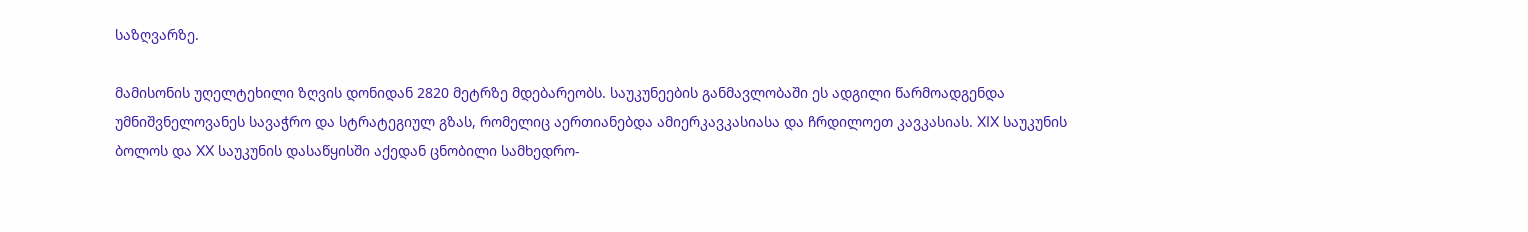საზღვარზე.

მამისონის უღელტეხილი ზღვის დონიდან 2820 მეტრზე მდებარეობს. საუკუნეების განმავლობაში ეს ადგილი წარმოადგენდა უმნიშვნელოვანეს სავაჭრო და სტრატეგიულ გზას, რომელიც აერთიანებდა ამიერკავკასიასა და ჩრდილოეთ კავკასიას. XIX საუკუნის ბოლოს და XX საუკუნის დასაწყისში აქედან ცნობილი სამხედრო-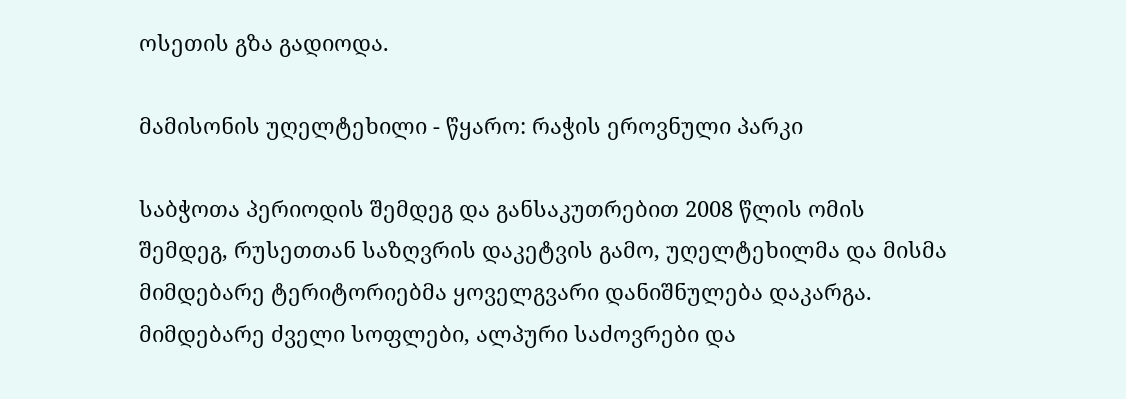ოსეთის გზა გადიოდა.

მამისონის უღელტეხილი - წყარო: რაჭის ეროვნული პარკი

საბჭოთა პერიოდის შემდეგ და განსაკუთრებით 2008 წლის ომის შემდეგ, რუსეთთან საზღვრის დაკეტვის გამო, უღელტეხილმა და მისმა მიმდებარე ტერიტორიებმა ყოველგვარი დანიშნულება დაკარგა. მიმდებარე ძველი სოფლები, ალპური საძოვრები და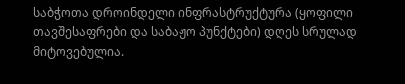საბჭოთა დროინდელი ინფრასტრუქტურა (ყოფილი თავშესაფრები და საბაჟო პუნქტები) დღეს სრულად მიტოვებულია.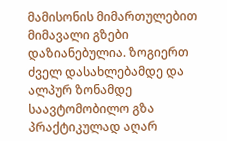მამისონის მიმართულებით მიმავალი გზები დაზიანებულია. ზოგიერთ ძველ დასახლებამდე და ალპურ ზონამდე საავტომობილო გზა პრაქტიკულად აღარ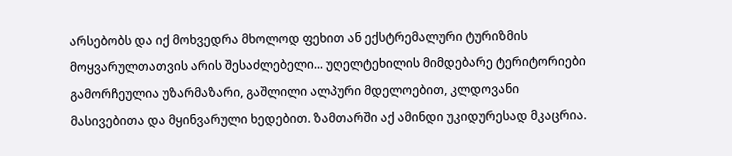არსებობს და იქ მოხვედრა მხოლოდ ფეხით ან ექსტრემალური ტურიზმის მოყვარულთათვის არის შესაძლებელი... უღელტეხილის მიმდებარე ტერიტორიები გამორჩეულია უზარმაზარი, გაშლილი ალპური მდელოებით, კლდოვანი მასივებითა და მყინვარული ხედებით. ზამთარში აქ ამინდი უკიდურესად მკაცრია.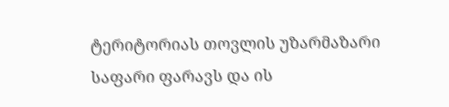ტერიტორიას თოვლის უზარმაზარი საფარი ფარავს და ის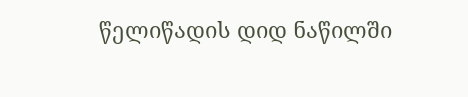წელიწადის დიდ ნაწილში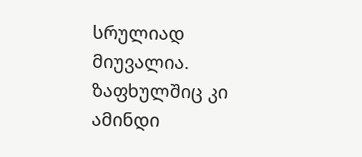სრულიად მიუვალია. ზაფხულშიც კი ამინდი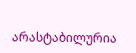არასტაბილურია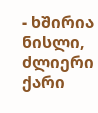- ხშირია ნისლი, ძლიერი ქარი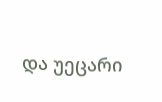და უეცარი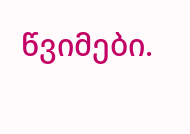წვიმები.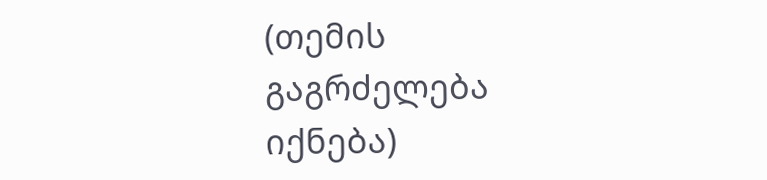(თემის გაგრძელება იქნება)